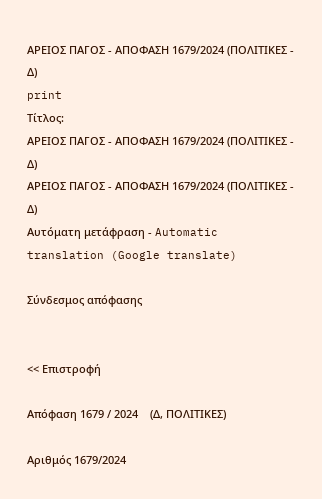ΑΡΕΙΟΣ ΠΑΓΟΣ - ΑΠΟΦΑΣΗ 1679/2024 (ΠΟΛΙΤΙΚΕΣ - Δ)
print
Τίτλος:
ΑΡΕΙΟΣ ΠΑΓΟΣ - ΑΠΟΦΑΣΗ 1679/2024 (ΠΟΛΙΤΙΚΕΣ - Δ)
ΑΡΕΙΟΣ ΠΑΓΟΣ - ΑΠΟΦΑΣΗ 1679/2024 (ΠΟΛΙΤΙΚΕΣ - Δ)
Αυτόματη μετάφραση - Automatic translation (Google translate)

Σύνδεσμος απόφασης


<< Επιστροφή

Απόφαση 1679 / 2024    (Δ, ΠΟΛΙΤΙΚΕΣ)

Αριθμός 1679/2024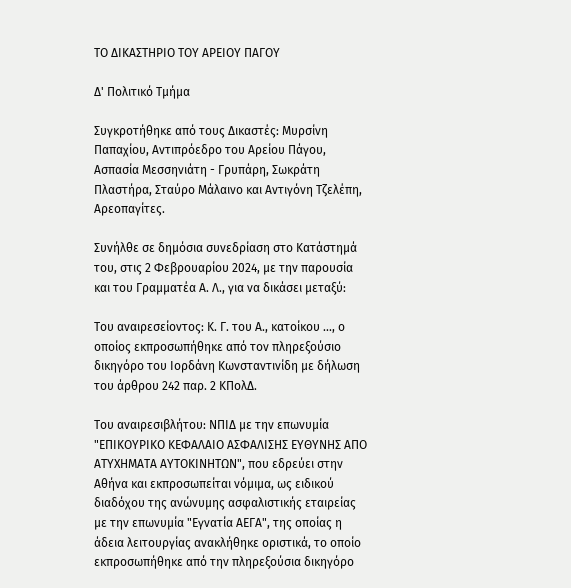ΤΟ ΔΙΚΑΣΤΗΡΙΟ ΤΟΥ ΑΡΕΙΟΥ ΠΑΓΟΥ

Δ' Πολιτικό Τμήμα

Συγκροτήθηκε από τους Δικαστές: Μυρσίνη Παπαχίου, Αντιπρόεδρο του Αρείου Πάγου, Ασπασία Μεσσηνιάτη - Γρυπάρη, Σωκράτη Πλαστήρα, Σταύρο Μάλαινο και Αντιγόνη Τζελέπη, Αρεοπαγίτες.

Συνήλθε σε δημόσια συνεδρίαση στο Κατάστημά του, στις 2 Φεβρουαρίου 2024, με την παρουσία και του Γραμματέα Α. Λ., για να δικάσει μεταξύ:

Του αναιρεσείοντος: Κ. Γ. του Α., κατοίκου ..., ο οποίος εκπροσωπήθηκε από τον πληρεξούσιο δικηγόρο του Ιορδάνη Κωνσταντινίδη με δήλωση του άρθρου 242 παρ. 2 ΚΠολΔ.

Του αναιρεσιβλήτου: ΝΠΙΔ με την επωνυμία "ΕΠΙΚΟΥΡΙΚΟ ΚΕΦΑΛΑΙΟ ΑΣΦΑΛΙΣΗΣ ΕΥΘΥΝΗΣ ΑΠΟ ΑΤΥΧΗΜΑΤΑ ΑΥΤΟΚΙΝΗΤΩΝ", που εδρεύει στην Αθήνα και εκπροσωπείται νόμιμα, ως ειδικού διαδόχου της ανώνυμης ασφαλιστικής εταιρείας με την επωνυμία "Εγνατία ΑΕΓΑ", της οποίας η άδεια λειτουργίας ανακλήθηκε οριστικά, το οποίο εκπροσωπήθηκε από την πληρεξούσια δικηγόρο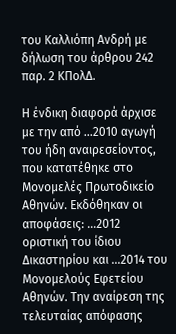του Καλλιόπη Ανδρή με δήλωση του άρθρου 242 παρ. 2 ΚΠολΔ.

Η ένδικη διαφορά άρχισε με την από ...2010 αγωγή του ήδη αναιρεσείοντος, που κατατέθηκε στο Μονομελές Πρωτοδικείο Αθηνών. Εκδόθηκαν οι αποφάσεις: ...2012 οριστική του ίδιου Δικαστηρίου και ...2014 του Μονομελούς Εφετείου Αθηνών. Την αναίρεση της τελευταίας απόφασης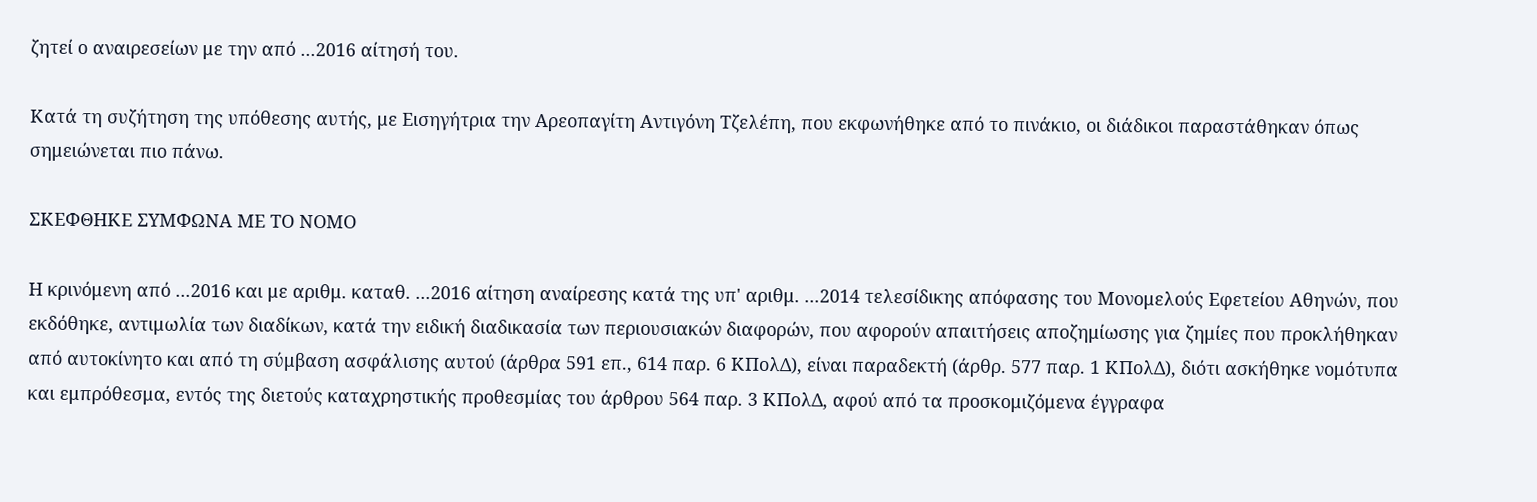ζητεί ο αναιρεσείων με την από ...2016 αίτησή του.

Κατά τη συζήτηση της υπόθεσης αυτής, με Εισηγήτρια την Αρεοπαγίτη Αντιγόνη Τζελέπη, που εκφωνήθηκε από το πινάκιο, οι διάδικοι παραστάθηκαν όπως σημειώνεται πιο πάνω.

ΣΚΕΦΘΗΚΕ ΣΥΜΦΩΝΑ ΜΕ ΤΟ ΝΟΜΟ

Η κρινόμενη από ...2016 και με αριθμ. καταθ. ...2016 αίτηση αναίρεσης κατά της υπ' αριθμ. ...2014 τελεσίδικης απόφασης του Μονομελούς Εφετείου Αθηνών, που εκδόθηκε, αντιμωλία των διαδίκων, κατά την ειδική διαδικασία των περιουσιακών διαφορών, που αφορούν απαιτήσεις αποζημίωσης για ζημίες που προκλήθηκαν από αυτοκίνητο και από τη σύμβαση ασφάλισης αυτού (άρθρα 591 επ., 614 παρ. 6 ΚΠολΔ), είναι παραδεκτή (άρθρ. 577 παρ. 1 ΚΠολΔ), διότι ασκήθηκε νομότυπα και εμπρόθεσμα, εντός της διετούς καταχρηστικής προθεσμίας του άρθρου 564 παρ. 3 ΚΠολΔ, αφού από τα προσκομιζόμενα έγγραφα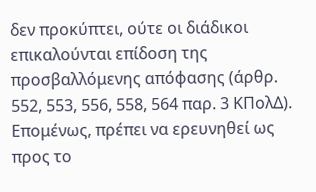δεν προκύπτει, ούτε οι διάδικοι επικαλούνται επίδοση της προσβαλλόμενης απόφασης (άρθρ. 552, 553, 556, 558, 564 παρ. 3 ΚΠολΔ). Επομένως, πρέπει να ερευνηθεί ως προς το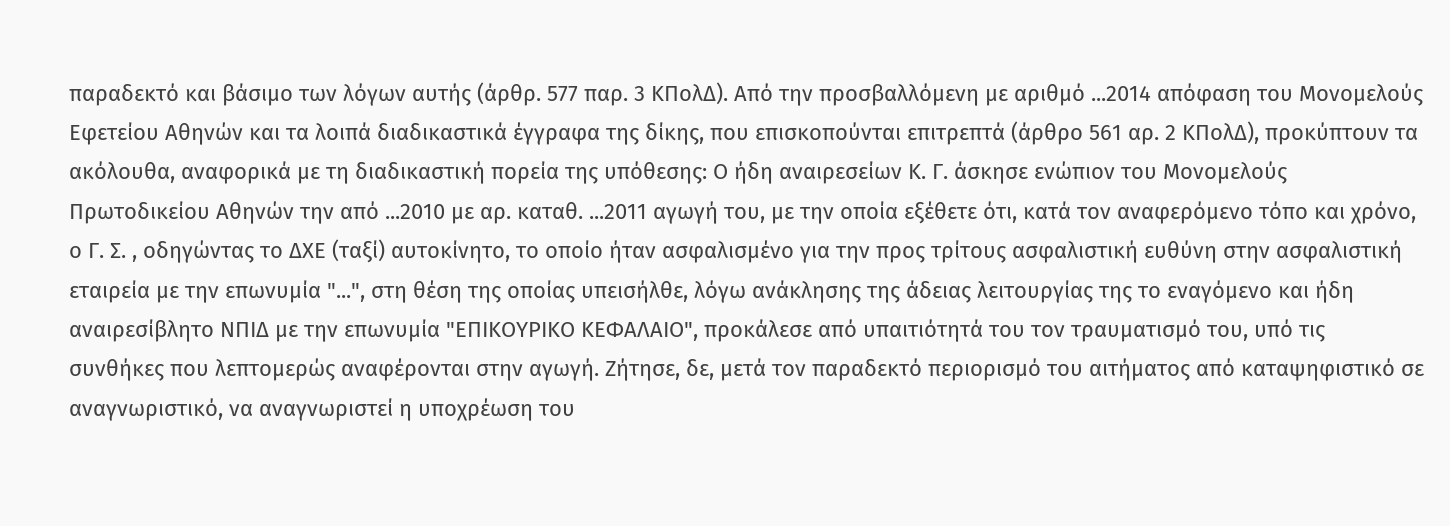παραδεκτό και βάσιμο των λόγων αυτής (άρθρ. 577 παρ. 3 ΚΠολΔ). Από την προσβαλλόμενη με αριθμό ...2014 απόφαση του Μονομελούς Εφετείου Αθηνών και τα λοιπά διαδικαστικά έγγραφα της δίκης, που επισκοπούνται επιτρεπτά (άρθρο 561 αρ. 2 ΚΠολΔ), προκύπτουν τα ακόλουθα, αναφορικά με τη διαδικαστική πορεία της υπόθεσης: Ο ήδη αναιρεσείων Κ. Γ. άσκησε ενώπιον του Μονομελούς Πρωτοδικείου Αθηνών την από ...2010 με αρ. καταθ. ...2011 αγωγή του, με την οποία εξέθετε ότι, κατά τον αναφερόμενο τόπο και χρόνο, ο Γ. Σ. , οδηγώντας το ΔΧΕ (ταξί) αυτοκίνητο, το οποίο ήταν ασφαλισμένο για την προς τρίτους ασφαλιστική ευθύνη στην ασφαλιστική εταιρεία με την επωνυμία "...", στη θέση της οποίας υπεισήλθε, λόγω ανάκλησης της άδειας λειτουργίας της το εναγόμενο και ήδη αναιρεσίβλητο ΝΠΙΔ με την επωνυμία "ΕΠΙΚΟΥΡΙΚΟ ΚΕΦΑΛΑΙΟ", προκάλεσε από υπαιτιότητά του τον τραυματισμό του, υπό τις συνθήκες που λεπτομερώς αναφέρονται στην αγωγή. Ζήτησε, δε, μετά τον παραδεκτό περιορισμό του αιτήματος από καταψηφιστικό σε αναγνωριστικό, να αναγνωριστεί η υποχρέωση του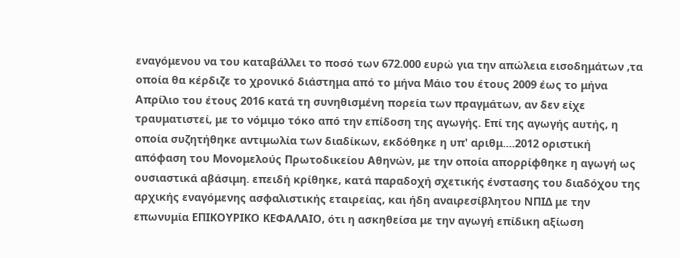εναγόμενου να του καταβάλλει το ποσό των 672.000 ευρώ για την απώλεια εισοδημάτων ,τα οποία θα κέρδιζε το χρονικό διάστημα από το μήνα Μάιο του έτους 2009 έως το μήνα Απρίλιο του έτους 2016 κατά τη συνηθισμένη πορεία των πραγμάτων, αν δεν είχε τραυματιστεί, με το νόμιμο τόκο από την επίδοση της αγωγής. Επί της αγωγής αυτής, η οποία συζητήθηκε αντιμωλία των διαδίκων, εκδόθηκε η υπ' αριθμ....2012 οριστική απόφαση του Μονομελούς Πρωτοδικείου Αθηνών, με την οποία απορρίφθηκε η αγωγή ως ουσιαστικά αβάσιμη. επειδή κρίθηκε, κατά παραδοχή σχετικής ένστασης του διαδόχου της αρχικής εναγόμενης ασφαλιστικής εταιρείας, και ήδη αναιρεσίβλητου ΝΠΙΔ με την επωνυμία ΕΠΙΚΟΥΡΙΚΟ ΚΕΦΑΛΑΙΟ, ότι η ασκηθείσα με την αγωγή επίδικη αξίωση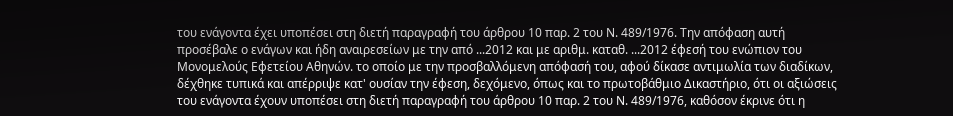του ενάγοντα έχει υποπέσει στη διετή παραγραφή του άρθρου 10 παρ. 2 του Ν. 489/1976. Την απόφαση αυτή προσέβαλε ο ενάγων και ήδη αναιρεσείων με την από ...2012 και με αριθμ. καταθ. ...2012 έφεσή του ενώπιον του Μονομελούς Εφετείου Αθηνών. το οποίο με την προσβαλλόμενη απόφασή του, αφού δίκασε αντιμωλία των διαδίκων, δέχθηκε τυπικά και απέρριψε κατ' ουσίαν την έφεση, δεχόμενο, όπως και το πρωτοβάθμιο Δικαστήριο, ότι οι αξιώσεις του ενάγοντα έχουν υποπέσει στη διετή παραγραφή του άρθρου 10 παρ. 2 του Ν. 489/1976, καθόσον έκρινε ότι η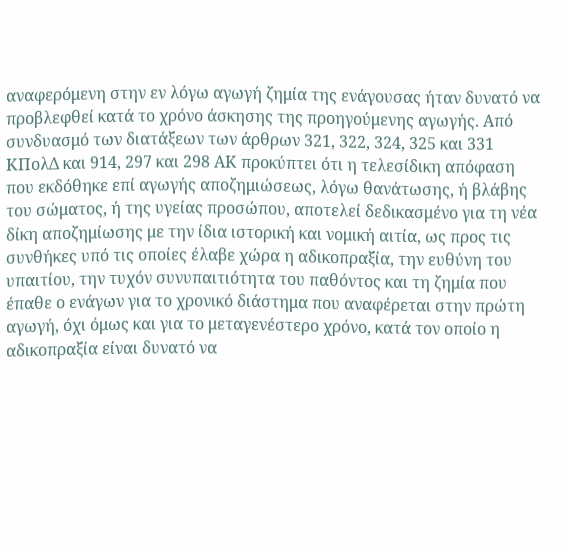αναφερόμενη στην εν λόγω αγωγή ζημία της ενάγουσας ήταν δυνατό να προβλεφθεί κατά το χρόνο άσκησης της προηγούμενης αγωγής. Από συνδυασμό των διατάξεων των άρθρων 321, 322, 324, 325 και 331 ΚΠολΔ και 914, 297 και 298 ΑΚ προκύπτει ότι η τελεσίδικη απόφαση που εκδόθηκε επί αγωγής αποζημιώσεως, λόγω θανάτωσης, ή βλάβης του σώματος, ή της υγείας προσώπου, αποτελεί δεδικασμένο για τη νέα δίκη αποζημίωσης με την ίδια ιστορική και νομική αιτία, ως προς τις συνθήκες υπό τις οποίες έλαβε χώρα η αδικοπραξία, την ευθύνη του υπαιτίου, την τυχόν συνυπαιτιότητα του παθόντος και τη ζημία που έπαθε ο ενάγων για το χρονικό διάστημα που αναφέρεται στην πρώτη αγωγή, όχι όμως και για το μεταγενέστερο χρόνο, κατά τον οποίο η αδικοπραξία είναι δυνατό να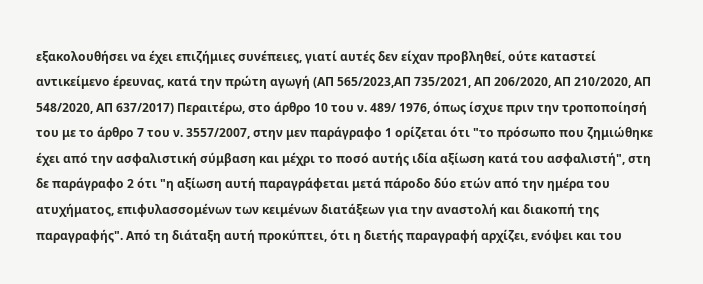εξακολουθήσει να έχει επιζήμιες συνέπειες, γιατί αυτές δεν είχαν προβληθεί, ούτε καταστεί αντικείμενο έρευνας, κατά την πρώτη αγωγή (ΑΠ 565/2023,ΑΠ 735/2021, ΑΠ 206/2020, ΑΠ 210/2020, ΑΠ 548/2020, ΑΠ 637/2017) Περαιτέρω, στο άρθρο 10 του ν. 489/ 1976, όπως ίσχυε πριν την τροποποίησή του με το άρθρο 7 του ν. 3557/2007, στην μεν παράγραφο 1 ορίζεται ότι "το πρόσωπο που ζημιώθηκε έχει από την ασφαλιστική σύμβαση και μέχρι το ποσό αυτής ιδία αξίωση κατά του ασφαλιστή", στη δε παράγραφο 2 ότι "η αξίωση αυτή παραγράφεται μετά πάροδο δύο ετών από την ημέρα του ατυχήματος, επιφυλασσομένων των κειμένων διατάξεων για την αναστολή και διακοπή της παραγραφής". Από τη διάταξη αυτή προκύπτει, ότι η διετής παραγραφή αρχίζει, ενόψει και του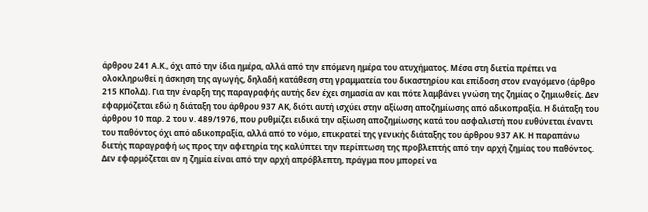άρθρου 241 Α.Κ., όχι από την ίδια ημέρα, αλλά από την επόμενη ημέρα του ατυχήματος. Μέσα στη διετία πρέπει να ολοκληρωθεί η άσκηση της αγωγής, δηλαδή κατάθεση στη γραμματεία του δικαστηρίου και επίδοση στον εναγόμενο (άρθρο 215 ΚΠολΔ). Για την έναρξη της παραγραφής αυτής δεν έχει σημασία αν και πότε λαμβάνει γνώση της ζημίας ο ζημιωθείς. Δεν εφαρμόζεται εδώ η διάταξη του άρθρου 937 ΑΚ, διότι αυτή ισχύει στην αξίωση αποζημίωσης από αδικοπραξία. Η διάταξη του άρθρου 10 παρ. 2 του ν. 489/1976, που ρυθμίζει ειδικά την αξίωση αποζημίωσης κατά του ασφαλιστή που ευθύνεται έναντι του παθόντος όχι από αδικοπραξία, αλλά από το νόμο, επικρατεί της γενικής διάταξης του άρθρου 937 ΑΚ. Η παραπάνω διετής παραγραφή ως προς την αφετηρία της καλύπτει την περίπτωση της προβλεπτής από την αρχή ζημίας του παθόντος. Δεν εφαρμόζεται αν η ζημία είναι από την αρχή απρόβλεπτη, πράγμα που μπορεί να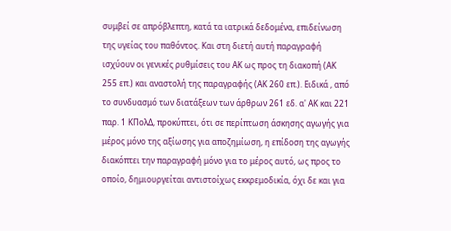συμβεί σε απρόβλεπτη, κατά τα ιατρικά δεδομένα, επιδείνωση της υγείας του παθόντος. Και στη διετή αυτή παραγραφή ισχύουν οι γενικές ρυθμίσεις του ΑΚ ως προς τη διακοπή (ΑΚ 255 επ.) και αναστολή της παραγραφής (ΑΚ 260 επ.). Ειδικά , από το συνδυασμό των διατάξεων των άρθρων 261 εδ. α' ΑΚ και 221 παρ. 1 ΚΠολΔ, προκύπτει, ότι σε περίπτωση άσκησης αγωγής για μέρος μόνο της αξίωσης για αποζημίωση, η επίδοση της αγωγής διακόπτει την παραγραφή μόνο για το μέρος αυτό, ως προς το οποίο, δημιουργείται αντιστοίχως εκκρεμοδικία, όχι δε και για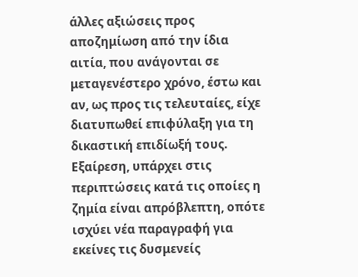άλλες αξιώσεις προς αποζημίωση από την ίδια αιτία, που ανάγονται σε μεταγενέστερο χρόνο, έστω και αν, ως προς τις τελευταίες, είχε διατυπωθεί επιφύλαξη για τη δικαστική επιδίωξή τους. Εξαίρεση, υπάρχει στις περιπτώσεις κατά τις οποίες η ζημία είναι απρόβλεπτη, οπότε ισχύει νέα παραγραφή για εκείνες τις δυσμενείς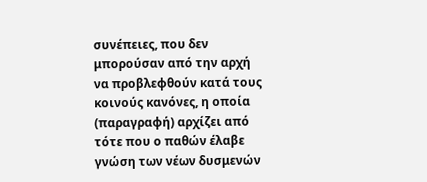συνέπειες, που δεν μπορούσαν από την αρχή να προβλεφθούν κατά τους κοινούς κανόνες, η οποία (παραγραφή) αρχίζει από τότε που ο παθών έλαβε γνώση των νέων δυσμενών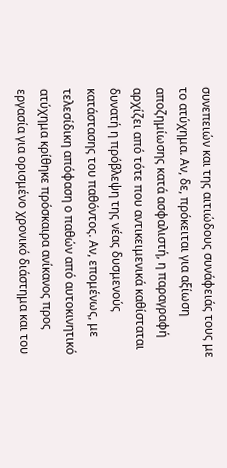συνεπειών και της αιτιώδους συνάφειάς τους με το ατύχημα. Αν, δε, πρόκειται για αξίωση αποζημίωσης κατά ασφαλιστή, η παραγραφή αρχίζει από τότε που αντικειμενικά καθίσταται δυνατή η πρόβλεψη της νέας δυσμενούς κατάστασης του παθόντος. Αν, επομένως, με τελεσίδικη απόφαση ο παθών από αυτοκινητικό ατύχημα κρίθηκε πρόσκαιρα ανίκανος προς εργασία για ορισμένο χρονικό διάστημα και του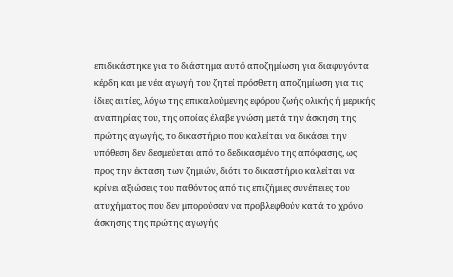επιδικάστηκε για το διάστημα αυτό αποζημίωση για διαφυγόντα κέρδη και με νέα αγωγή του ζητεί πρόσθετη αποζημίωση για τις ίδιες αιτίες, λόγω της επικαλούμενης εφόρου ζωής ολικής ή μερικής αναπηρίας του, της οποίας έλαβε γνώση μετά την άσκηση της πρώτης αγωγής, το δικαστήριο που καλείται να δικάσει την υπόθεση δεν δεσμεύεται από το δεδικασμένο της απόφασης, ως προς την έκταση των ζημιών, διότι το δικαστήριο καλείται να κρίνει αξιώσεις του παθόντος από τις επιζήμιες συνέπειες του ατυχήματος που δεν μπορούσαν να προβλεφθούν κατά το χρόνο άσκησης της πρώτης αγωγής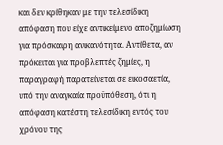και δεν κρίθηκαν με την τελεσίδικη απόφαση που είχε αντικείμενο αποζημίωση για πρόσκαιρη ανικανότητα. Αντίθετα, αν πρόκειται για προβλεπτές ζημίες, η παραγραφή παρατείνεται σε εικοσαετία, υπό την αναγκαία προϋπόθεση, ότι η απόφαση κατέστη τελεσίδικη εντός του χρόνου της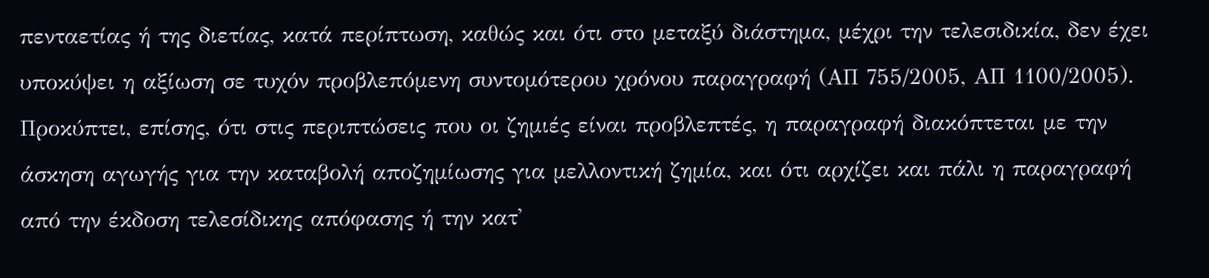πενταετίας ή της διετίας, κατά περίπτωση, καθώς και ότι στο μεταξύ διάστημα, μέχρι την τελεσιδικία, δεν έχει υποκύψει η αξίωση σε τυχόν προβλεπόμενη συντομότερου χρόνου παραγραφή (ΑΠ 755/2005, ΑΠ 1100/2005). Προκύπτει, επίσης, ότι στις περιπτώσεις που οι ζημιές είναι προβλεπτές, η παραγραφή διακόπτεται με την άσκηση αγωγής για την καταβολή αποζημίωσης για μελλοντική ζημία, και ότι αρχίζει και πάλι η παραγραφή από την έκδοση τελεσίδικης απόφασης ή την κατ'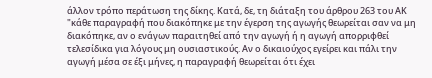άλλον τρόπο περάτωση της δίκης. Κατά, δε, τη διάταξη του άρθρου 263 του ΑΚ "κάθε παραγραφή που διακόπηκε με την έγερση της αγωγής θεωρείται σαν να μη διακόπηκε, αν ο ενάγων παραιτηθεί από την αγωγή ή η αγωγή απορριφθεί τελεσίδικα για λόγους μη ουσιαστικούς. Αν ο δικαιούχος εγείρει και πάλι την αγωγή μέσα σε έξι μήνες, η παραγραφή θεωρείται ότι έχει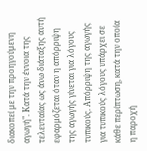διακοπεί με την προηγούμενη αγωγή". Κατά την έννοια της τελευταίας ως άνω διάταξης αυτή εφαρμόζεται όταν η απόρριψη της αγωγής γίνεται για λόγους τυπικούς. Απόρριψη της αγωγής για τυπικούς λόγους υπάρχει σε κάθε περίπτωση, κατά την οποία η παροχή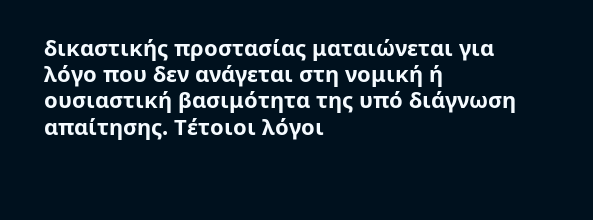δικαστικής προστασίας ματαιώνεται για λόγο που δεν ανάγεται στη νομική ή ουσιαστική βασιμότητα της υπό διάγνωση απαίτησης. Τέτοιοι λόγοι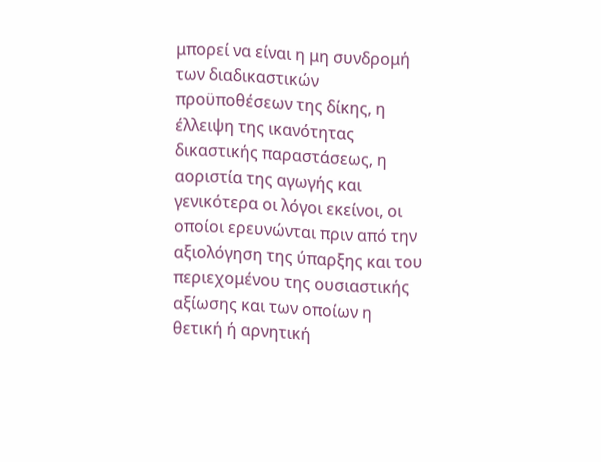μπορεί να είναι η μη συνδρομή των διαδικαστικών προϋποθέσεων της δίκης, η έλλειψη της ικανότητας δικαστικής παραστάσεως, η αοριστία της αγωγής και γενικότερα οι λόγοι εκείνοι, οι οποίοι ερευνώνται πριν από την αξιολόγηση της ύπαρξης και του περιεχομένου της ουσιαστικής αξίωσης και των οποίων η θετική ή αρνητική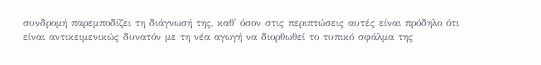συνδρομή παρεμποδίζει τη διάγνωσή της, καθ' όσον στις περιπτώσεις αυτές είναι πρόδηλο ότι είναι αντικειμενικώς δυνατόν με τη νέα αγωγή να διορθωθεί το τυπικό σφάλμα της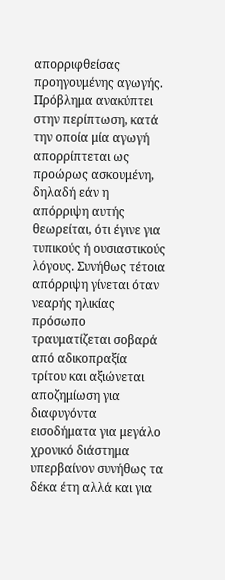απορριφθείσας προηγουμένης αγωγής. Πρόβλημα ανακύπτει στην περίπτωση, κατά την οποία μία αγωγή απορρίπτεται ως προώρως ασκουμένη, δηλαδή εάν η απόρριψη αυτής θεωρείται, ότι έγινε για τυπικούς ή ουσιαστικούς λόγους. Συνήθως τέτοια απόρριψη γίνεται όταν νεαρής ηλικίας πρόσωπο τραυματίζεται σοβαρά από αδικοπραξία τρίτου και αξιώνεται αποζημίωση για διαφυγόντα εισοδήματα για μεγάλο χρονικό διάστημα υπερβαίνον συνήθως τα δέκα έτη αλλά και για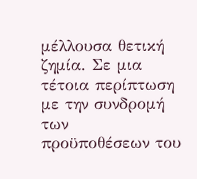μέλλουσα θετική ζημία. Σε μια τέτοια περίπτωση με την συνδρομή των προϋποθέσεων του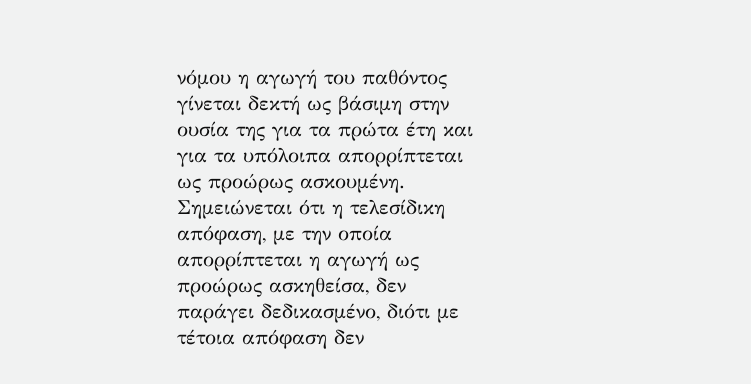νόμου η αγωγή του παθόντος γίνεται δεκτή ως βάσιμη στην ουσία της για τα πρώτα έτη και για τα υπόλοιπα απορρίπτεται ως προώρως ασκουμένη. Σημειώνεται ότι η τελεσίδικη απόφαση, με την οποία απορρίπτεται η αγωγή ως προώρως ασκηθείσα, δεν παράγει δεδικασμένο, διότι με τέτοια απόφαση δεν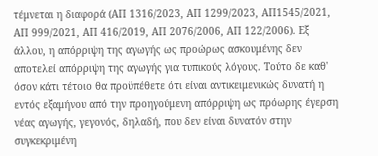τέμνεται η διαφορά (ΑΠ 1316/2023, ΑΠ 1299/2023, ΑΠ1545/2021, ΑΠ 999/2021, ΑΠ 416/2019, ΑΠ 2076/2006, ΑΠ 122/2006). Εξ άλλου, η απόρριψη της αγωγής ως προώρως ασκουμένης δεν αποτελεί απόρριψη της αγωγής για τυπικούς λόγους. Τούτο δε καθ' όσον κάτι τέτοιο θα προϋπέθετε ότι είναι αντικειμενικώς δυνατή η εντός εξαμήνου από την προηγούμενη απόρριψη ως πρόωρης έγερση νέας αγωγής, γεγονός, δηλαδή, που δεν είναι δυνατόν στην συγκεκριμένη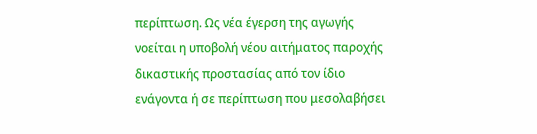περίπτωση. Ως νέα έγερση της αγωγής νοείται η υποβολή νέου αιτήματος παροχής δικαστικής προστασίας από τον ίδιο ενάγοντα ή σε περίπτωση που μεσολαβήσει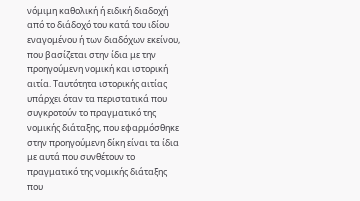νόμιμη καθολική ή ειδική διαδοχή από το διάδοχό του κατά του ιδίου εναγομένου ή των διαδόχων εκείνου, που βασίζεται στην ίδια με την προηγούμενη νομική και ιστορική αιτία. Ταυτότητα ιστορικής αιτίας υπάρχει όταν τα περιστατικά που συγκροτούν το πραγματικό της νομικής διάταξης, που εφαρμόσθηκε στην προηγούμενη δίκη είναι τα ίδια με αυτά που συνθέτουν το πραγματικό της νομικής διάταξης που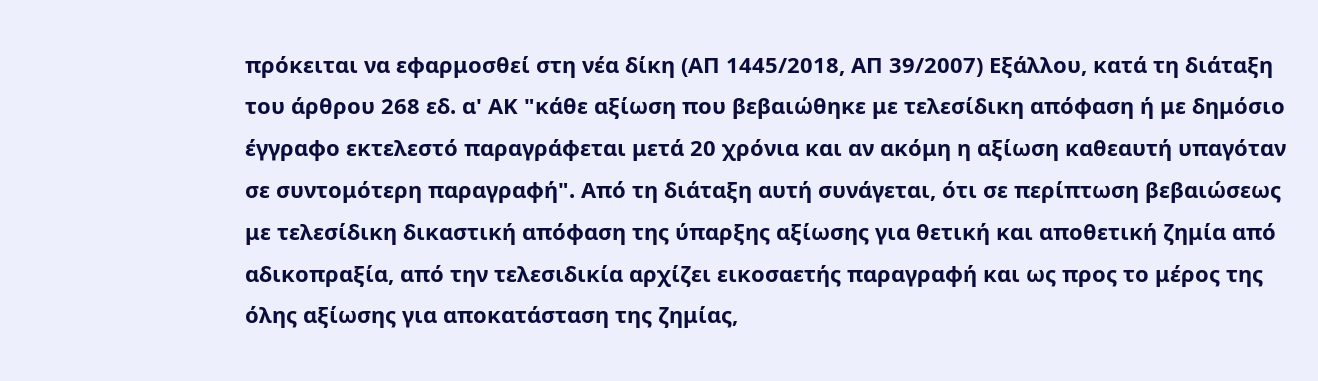πρόκειται να εφαρμοσθεί στη νέα δίκη (ΑΠ 1445/2018, ΑΠ 39/2007) Εξάλλου, κατά τη διάταξη του άρθρου 268 εδ. α' ΑΚ "κάθε αξίωση που βεβαιώθηκε με τελεσίδικη απόφαση ή με δημόσιο έγγραφο εκτελεστό παραγράφεται μετά 20 χρόνια και αν ακόμη η αξίωση καθεαυτή υπαγόταν σε συντομότερη παραγραφή". Από τη διάταξη αυτή συνάγεται, ότι σε περίπτωση βεβαιώσεως με τελεσίδικη δικαστική απόφαση της ύπαρξης αξίωσης για θετική και αποθετική ζημία από αδικοπραξία, από την τελεσιδικία αρχίζει εικοσαετής παραγραφή και ως προς το μέρος της όλης αξίωσης για αποκατάσταση της ζημίας,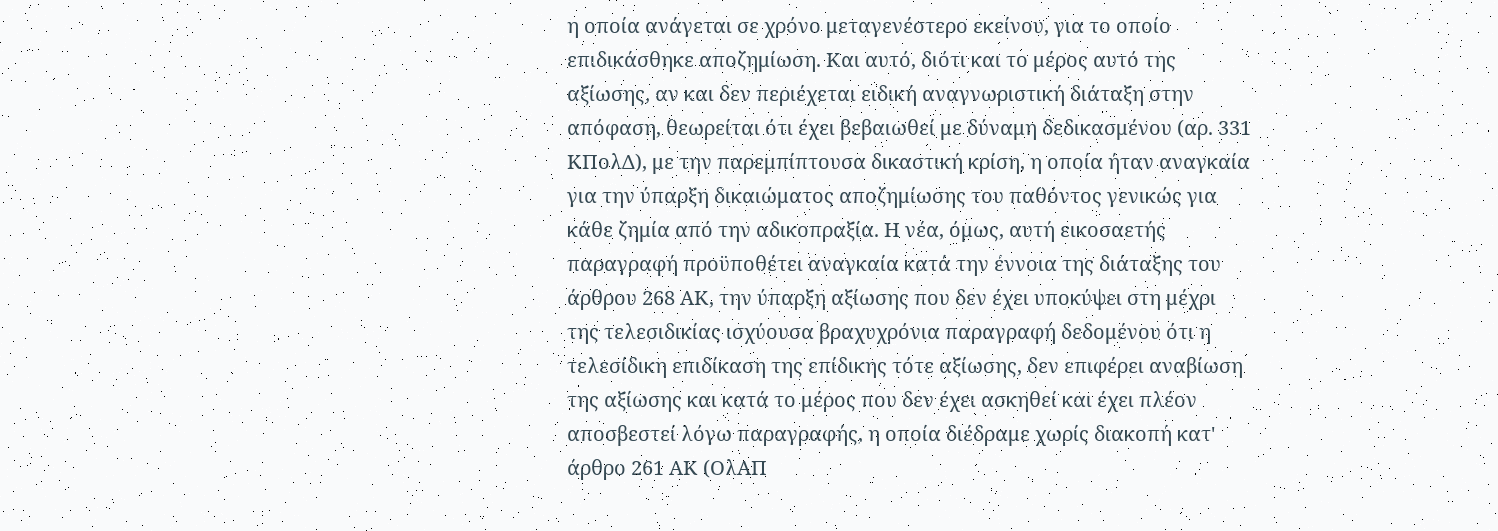η οποία ανάγεται σε χρόνο μεταγενέστερο εκείνου, για το οποίο επιδικάσθηκε αποζημίωση. Και αυτό, διότι και το μέρος αυτό της αξίωσης, αν και δεν περιέχεται ειδική αναγνωριστική διάταξη στην απόφαση, θεωρείται ότι έχει βεβαιωθεί με δύναμη δεδικασμένου (αρ. 331 ΚΠολΔ), με την παρεμπίπτουσα δικαστική κρίση, η οποία ήταν αναγκαία για την ύπαρξη δικαιώματος αποζημίωσης του παθόντος γενικώς για κάθε ζημία από την αδικοπραξία. Η νέα, όμως, αυτή εικοσαετής παραγραφή προϋποθέτει αναγκαία κατά την έννοια της διάταξης του άρθρου 268 ΑΚ, την ύπαρξη αξίωσης που δεν έχει υποκύψει στη μέχρι της τελεσιδικίας ισχύουσα βραχυχρόνια παραγραφή δεδομένου ότι η τελεσίδικη επιδίκαση της επίδικης τότε αξίωσης, δεν επιφέρει αναβίωση της αξίωσης και κατά το μέρος που δεν έχει ασκηθεί και έχει πλέον αποσβεστεί λόγω παραγραφής, η οποία διέδραμε χωρίς διακοπή κατ' άρθρο 261 ΑΚ (ΟλΑΠ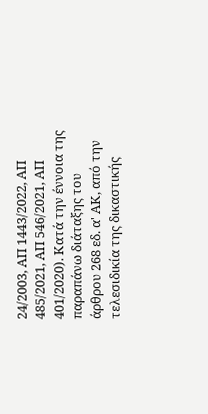24/2003, ΑΠ 1443/2022, ΑΠ 485/2021, ΑΠ 546/2021, ΑΠ 401/2020). Κατά την έννοια της παραπάνω διάταξης του άρθρου 268 εδ. α' ΑΚ, από την τελεσιδικία της δικαστικής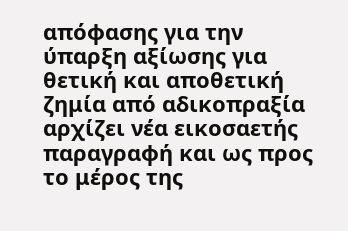απόφασης για την ύπαρξη αξίωσης για θετική και αποθετική ζημία από αδικοπραξία αρχίζει νέα εικοσαετής παραγραφή και ως προς το μέρος της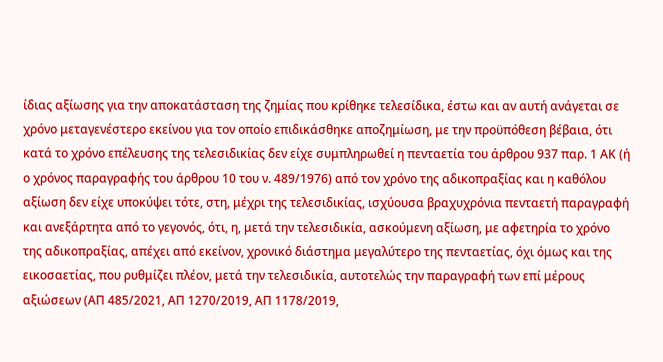ίδιας αξίωσης για την αποκατάσταση της ζημίας που κρίθηκε τελεσίδικα, έστω και αν αυτή ανάγεται σε χρόνο μεταγενέστερο εκείνου για τον οποίο επιδικάσθηκε αποζημίωση, με την προϋπόθεση βέβαια, ότι κατά το χρόνο επέλευσης της τελεσιδικίας δεν είχε συμπληρωθεί η πενταετία του άρθρου 937 παρ. 1 ΑΚ (ή ο χρόνος παραγραφής του άρθρου 10 του ν. 489/1976) από τον χρόνο της αδικοπραξίας και η καθόλου αξίωση δεν είχε υποκύψει τότε, στη, μέχρι της τελεσιδικίας, ισχύουσα βραχυχρόνια πενταετή παραγραφή και ανεξάρτητα από το γεγονός, ότι, η, μετά την τελεσιδικία, ασκούμενη αξίωση, με αφετηρία το χρόνο της αδικοπραξίας, απέχει από εκείνον, χρονικό διάστημα μεγαλύτερο της πενταετίας, όχι όμως και της εικοσαετίας, που ρυθμίζει πλέον, μετά την τελεσιδικία, αυτοτελώς την παραγραφή των επί μέρους αξιώσεων (ΑΠ 485/2021, ΑΠ 1270/2019, ΑΠ 1178/2019,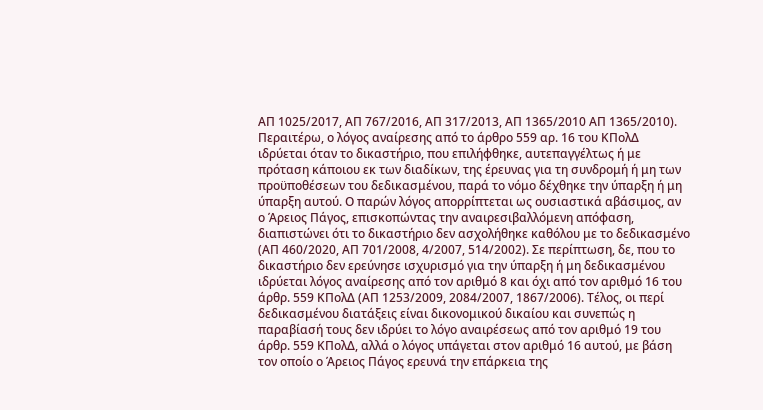ΑΠ 1025/2017, ΑΠ 767/2016, ΑΠ 317/2013, ΑΠ 1365/2010 ΑΠ 1365/2010). Περαιτέρω, ο λόγος αναίρεσης από το άρθρο 559 αρ. 16 του ΚΠολΔ ιδρύεται όταν το δικαστήριο, που επιλήφθηκε, αυτεπαγγέλτως ή με πρόταση κάποιου εκ των διαδίκων, της έρευνας για τη συνδρομή ή μη των προϋποθέσεων του δεδικασμένου, παρά το νόμο δέχθηκε την ύπαρξη ή μη ύπαρξη αυτού. Ο παρών λόγος απορρίπτεται ως ουσιαστικά αβάσιμος, αν ο Άρειος Πάγος, επισκοπώντας την αναιρεσιβαλλόμενη απόφαση, διαπιστώνει ότι το δικαστήριο δεν ασχολήθηκε καθόλου με το δεδικασμένο (ΑΠ 460/2020, ΑΠ 701/2008, 4/2007, 514/2002). Σε περίπτωση, δε, που το δικαστήριο δεν ερεύνησε ισχυρισμό για την ύπαρξη ή μη δεδικασμένου ιδρύεται λόγος αναίρεσης από τον αριθμό 8 και όχι από τον αριθμό 16 του άρθρ. 559 ΚΠολΔ (ΑΠ 1253/2009, 2084/2007, 1867/2006). Τέλος, οι περί δεδικασμένου διατάξεις είναι δικονομικού δικαίου και συνεπώς η παραβίασή τους δεν ιδρύει το λόγο αναιρέσεως από τον αριθμό 19 του άρθρ. 559 ΚΠολΔ, αλλά ο λόγος υπάγεται στον αριθμό 16 αυτού, με βάση τον οποίο ο Άρειος Πάγος ερευνά την επάρκεια της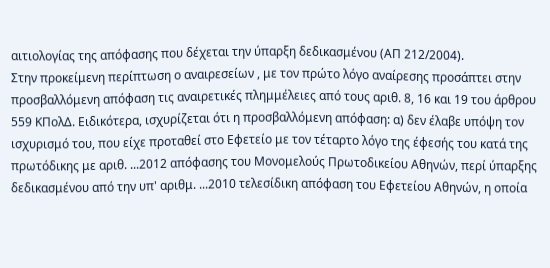αιτιολογίας της απόφασης που δέχεται την ύπαρξη δεδικασμένου (ΑΠ 212/2004).
Στην προκείμενη περίπτωση ο αναιρεσείων , με τον πρώτο λόγο αναίρεσης προσάπτει στην προσβαλλόμενη απόφαση τις αναιρετικές πλημμέλειες από τους αριθ. 8, 16 και 19 του άρθρου 559 ΚΠολΔ. Ειδικότερα, ισχυρίζεται ότι η προσβαλλόμενη απόφαση: α) δεν έλαβε υπόψη τον ισχυρισμό του, που είχε προταθεί στο Εφετείο με τον τέταρτο λόγο της έφεσής του κατά της πρωτόδικης με αριθ. ...2012 απόφασης του Μονομελούς Πρωτοδικείου Αθηνών, περί ύπαρξης δεδικασμένου από την υπ' αριθμ. ...2010 τελεσίδικη απόφαση του Εφετείου Αθηνών, η οποία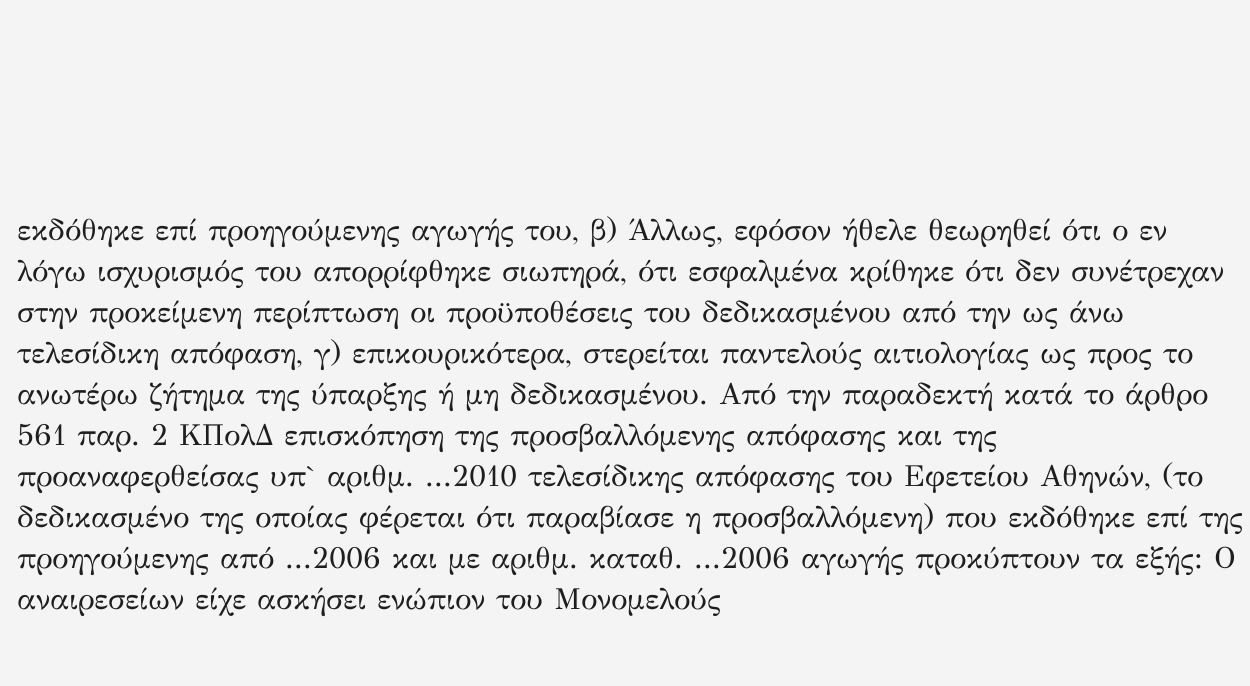εκδόθηκε επί προηγούμενης αγωγής του, β) Άλλως, εφόσον ήθελε θεωρηθεί ότι ο εν λόγω ισχυρισμός του απορρίφθηκε σιωπηρά, ότι εσφαλμένα κρίθηκε ότι δεν συνέτρεχαν στην προκείμενη περίπτωση οι προϋποθέσεις του δεδικασμένου από την ως άνω τελεσίδικη απόφαση, γ) επικουρικότερα, στερείται παντελούς αιτιολογίας ως προς το ανωτέρω ζήτημα της ύπαρξης ή μη δεδικασμένου. Από την παραδεκτή κατά το άρθρο 561 παρ. 2 ΚΠολΔ επισκόπηση της προσβαλλόμενης απόφασης και της προαναφερθείσας υπ` αριθμ. ...2010 τελεσίδικης απόφασης του Εφετείου Αθηνών, (το δεδικασμένο της οποίας φέρεται ότι παραβίασε η προσβαλλόμενη) που εκδόθηκε επί της προηγούμενης από ...2006 και με αριθμ. καταθ. ...2006 αγωγής προκύπτουν τα εξής: Ο αναιρεσείων είχε ασκήσει ενώπιον του Μονομελούς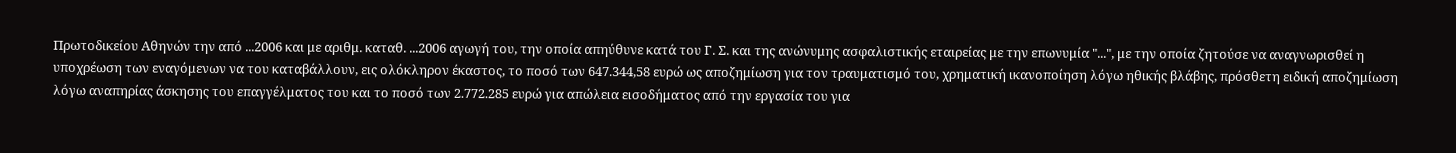Πρωτοδικείου Αθηνών την από ...2006 και με αριθμ. καταθ. ...2006 αγωγή του, την οποία απηύθυνε κατά του Γ. Σ. και της ανώνυμης ασφαλιστικής εταιρείας με την επωνυμία "...", με την οποία ζητούσε να αναγνωρισθεί η υποχρέωση των εναγόμενων να του καταβάλλουν, εις ολόκληρον έκαστος, το ποσό των 647.344,58 ευρώ ως αποζημίωση για τον τραυματισμό του, χρηματική ικανοποίηση λόγω ηθικής βλάβης, πρόσθετη ειδική αποζημίωση λόγω αναπηρίας άσκησης του επαγγέλματος του και το ποσό των 2.772.285 ευρώ για απώλεια εισοδήματος από την εργασία του για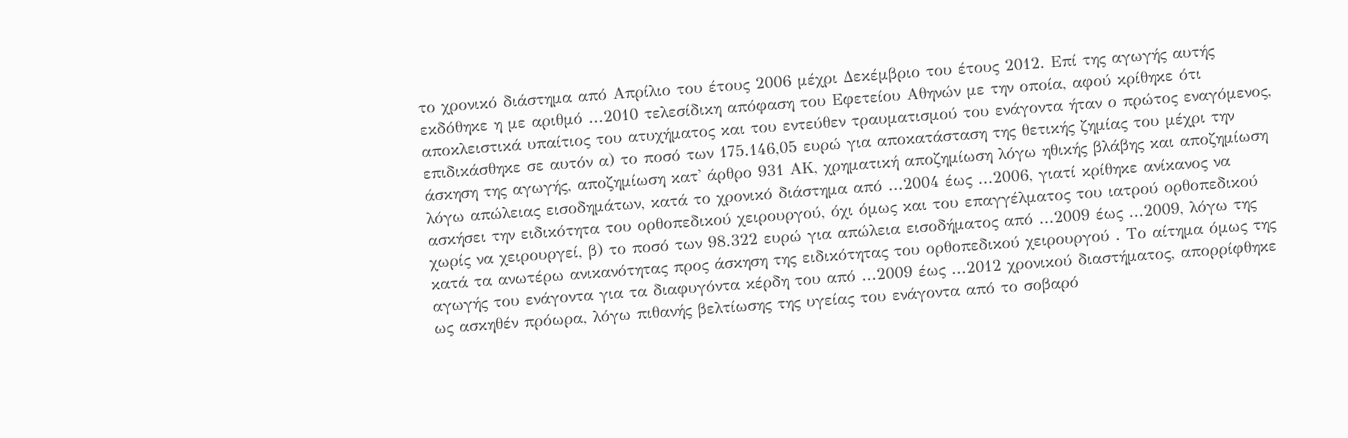το χρονικό διάστημα από Απρίλιο του έτους 2006 μέχρι Δεκέμβριο του έτους 2012. Επί της αγωγής αυτής εκδόθηκε η με αριθμό ...2010 τελεσίδικη απόφαση του Εφετείου Αθηνών με την οποία, αφού κρίθηκε ότι αποκλειστικά υπαίτιος του ατυχήματος και του εντεύθεν τραυματισμού του ενάγοντα ήταν ο πρώτος εναγόμενος, επιδικάσθηκε σε αυτόν α) το ποσό των 175.146,05 ευρώ για αποκατάσταση της θετικής ζημίας του μέχρι την άσκηση της αγωγής, αποζημίωση κατ' άρθρο 931 ΑΚ, χρηματική αποζημίωση λόγω ηθικής βλάβης και αποζημίωση λόγω απώλειας εισοδημάτων, κατά το χρονικό διάστημα από ...2004 έως ...2006, γιατί κρίθηκε ανίκανος να ασκήσει την ειδικότητα του ορθοπεδικού χειρουργού, όχι όμως και του επαγγέλματος του ιατρού ορθοπεδικού χωρίς να χειρουργεί, β) το ποσό των 98.322 ευρώ για απώλεια εισοδήματος από ...2009 έως ...2009, λόγω της κατά τα ανωτέρω ανικανότητας προς άσκηση της ειδικότητας του ορθοπεδικού χειρουργού . Το αίτημα όμως της αγωγής του ενάγοντα για τα διαφυγόντα κέρδη του από ...2009 έως ...2012 χρονικού διαστήματος, απορρίφθηκε ως ασκηθέν πρόωρα, λόγω πιθανής βελτίωσης της υγείας του ενάγοντα από το σοβαρό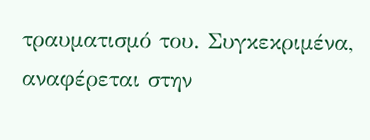τραυματισμό του. Συγκεκριμένα, αναφέρεται στην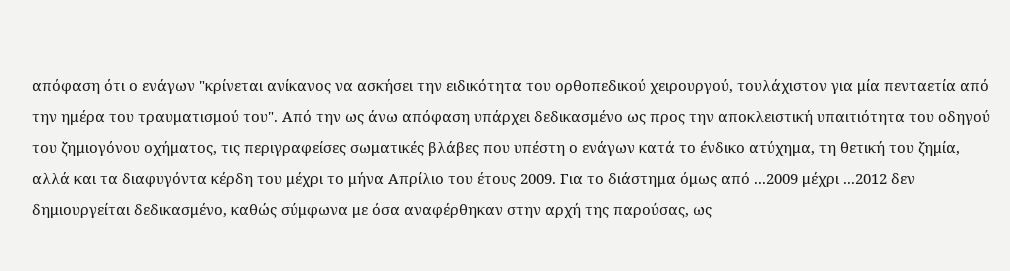απόφαση ότι ο ενάγων "κρίνεται ανίκανος να ασκήσει την ειδικότητα του ορθοπεδικού χειρουργού, τουλάχιστον για μία πενταετία από την ημέρα του τραυματισμού του". Από την ως άνω απόφαση υπάρχει δεδικασμένο ως προς την αποκλειστική υπαιτιότητα του οδηγού του ζημιογόνου οχήματος, τις περιγραφείσες σωματικές βλάβες που υπέστη ο ενάγων κατά το ένδικο ατύχημα, τη θετική του ζημία, αλλά και τα διαφυγόντα κέρδη του μέχρι το μήνα Απρίλιο του έτους 2009. Για το διάστημα όμως από ...2009 μέχρι ...2012 δεν δημιουργείται δεδικασμένο, καθώς σύμφωνα με όσα αναφέρθηκαν στην αρχή της παρούσας, ως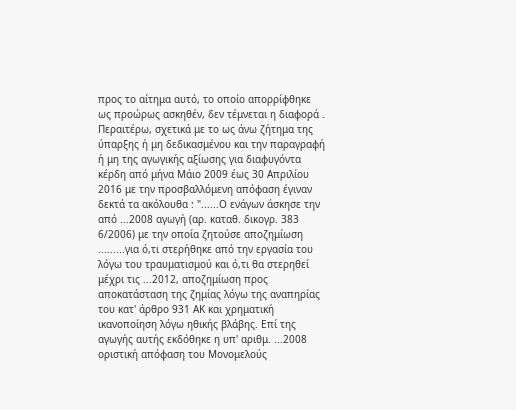προς το αίτημα αυτό, το οποίο απορρίφθηκε ως προώρως ασκηθέν, δεν τέμνεται η διαφορά . Περαιτέρω, σχετικά με το ως άνω ζήτημα της ύπαρξης ή μη δεδικασμένου και την παραγραφή ή μη της αγωγικής αξίωσης για διαφυγόντα κέρδη από μήνα Μάιο 2009 έως 30 Απριλίου 2016 με την προσβαλλόμενη απόφαση έγιναν δεκτά τα ακόλουθα : "......Ο ενάγων άσκησε την από ...2008 αγωγή (αρ. καταθ. δικογρ. 383 6/2006) με την οποία ζητούσε αποζημίωση .........για ό,τι στερήθηκε από την εργασία του λόγω του τραυματισμού και ό,τι θα στερηθεί μέχρι τις ...2012, αποζημίωση προς αποκατάσταση της ζημίας λόγω της αναπηρίας του κατ' άρθρο 931 ΑΚ και χρηματική ικανοποίηση λόγω ηθικής βλάβης. Επί της αγωγής αυτής εκδόθηκε η υπ' αριθμ. ...2008 οριστική απόφαση του Μονομελούς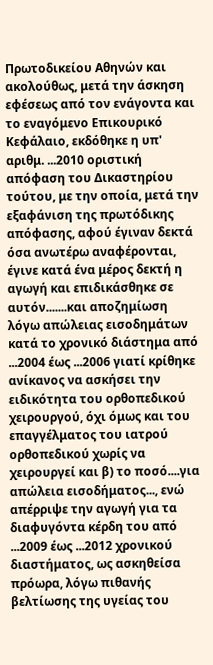Πρωτοδικείου Αθηνών και ακολούθως, μετά την άσκηση εφέσεως από τον ενάγοντα και το εναγόμενο Επικουρικό Κεφάλαιο, εκδόθηκε η υπ' αριθμ. ...2010 οριστική απόφαση του Δικαστηρίου τούτου, με την οποία, μετά την εξαφάνιση της πρωτόδικης απόφασης, αφού έγιναν δεκτά όσα ανωτέρω αναφέρονται, έγινε κατά ένα μέρος δεκτή η αγωγή και επιδικάσθηκε σε αυτόν.......και αποζημίωση λόγω απώλειας εισοδημάτων κατά το χρονικό διάστημα από ...2004 έως ...2006 γιατί κρίθηκε ανίκανος να ασκήσει την ειδικότητα του ορθοπεδικού χειρουργού, όχι όμως και του επαγγέλματος του ιατρού ορθοπεδικού χωρίς να χειρουργεί και β) το ποσό....για απώλεια εισοδήματος..., ενώ απέρριψε την αγωγή για τα διαφυγόντα κέρδη του από ...2009 έως ...2012 χρονικού διαστήματος, ως ασκηθείσα πρόωρα, λόγω πιθανής βελτίωσης της υγείας του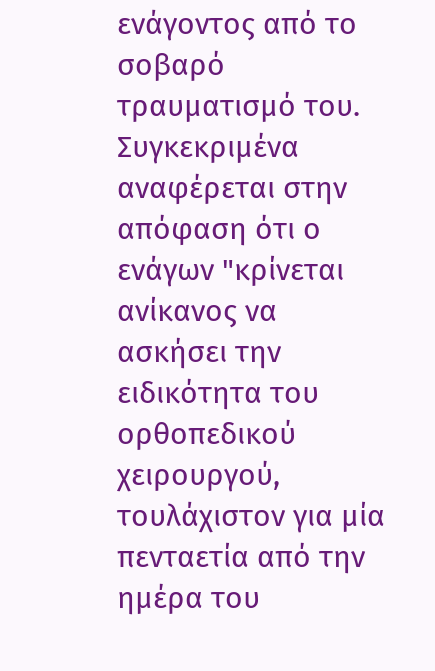ενάγοντος από το σοβαρό τραυματισμό του. Συγκεκριμένα αναφέρεται στην απόφαση ότι ο ενάγων "κρίνεται ανίκανος να ασκήσει την ειδικότητα του ορθοπεδικού χειρουργού, τουλάχιστον για μία πενταετία από την ημέρα του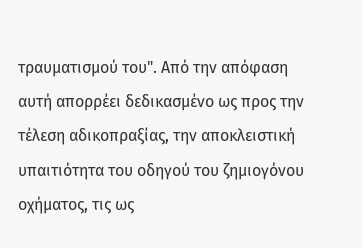τραυματισμού του". Από την απόφαση αυτή απορρέει δεδικασμένο ως προς την τέλεση αδικοπραξίας, την αποκλειστική υπαιτιότητα του οδηγού του ζημιογόνου οχήματος, τις ως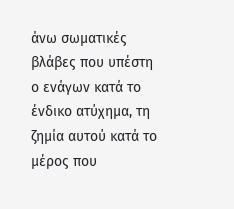άνω σωματικές βλάβες που υπέστη ο ενάγων κατά το ένδικο ατύχημα, τη ζημία αυτού κατά το μέρος που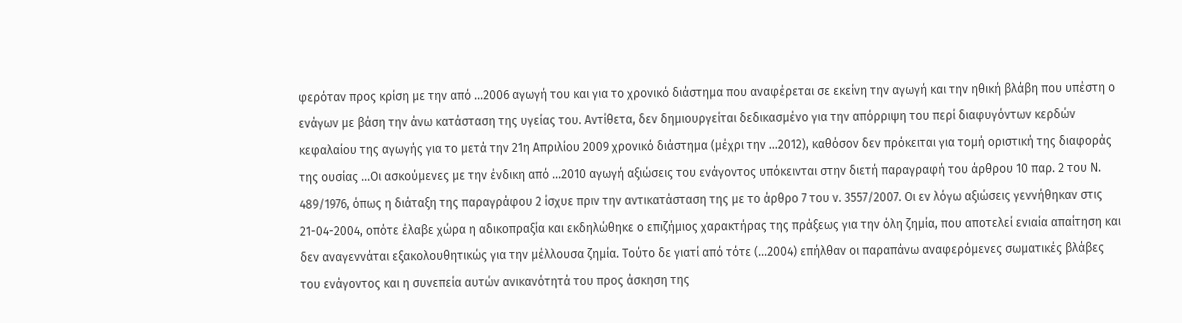φερόταν προς κρίση με την από ...2006 αγωγή του και για το χρονικό διάστημα που αναφέρεται σε εκείνη την αγωγή και την ηθική βλάβη που υπέστη ο ενάγων με βάση την άνω κατάσταση της υγείας του. Αντίθετα, δεν δημιουργείται δεδικασμένο για την απόρριψη του περί διαφυγόντων κερδών κεφαλαίου της αγωγής για το μετά την 21η Απριλίου 2009 χρονικό διάστημα (μέχρι την ...2012), καθόσον δεν πρόκειται για τομή οριστική της διαφοράς της ουσίας ...Οι ασκούμενες με την ένδικη από ...2010 αγωγή αξιώσεις του ενάγοντος υπόκεινται στην διετή παραγραφή του άρθρου 10 παρ. 2 του Ν. 489/1976, όπως η διάταξη της παραγράφου 2 ίσχυε πριν την αντικατάσταση της με το άρθρο 7 του ν. 3557/2007. Οι εν λόγω αξιώσεις γεννήθηκαν στις 21-04-2004, οπότε έλαβε χώρα η αδικοπραξία και εκδηλώθηκε ο επιζήμιος χαρακτήρας της πράξεως για την όλη ζημία, που αποτελεί ενιαία απαίτηση και δεν αναγεννάται εξακολουθητικώς για την μέλλουσα ζημία. Τούτο δε γιατί από τότε (...2004) επήλθαν οι παραπάνω αναφερόμενες σωματικές βλάβες του ενάγοντος και η συνεπεία αυτών ανικανότητά του προς άσκηση της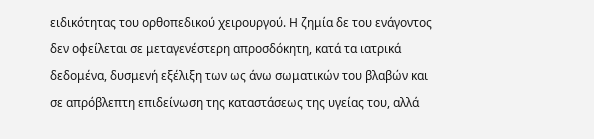ειδικότητας του ορθοπεδικού χειρουργού. Η ζημία δε του ενάγοντος δεν οφείλεται σε μεταγενέστερη απροσδόκητη, κατά τα ιατρικά δεδομένα, δυσμενή εξέλιξη των ως άνω σωματικών του βλαβών και σε απρόβλεπτη επιδείνωση της καταστάσεως της υγείας του, αλλά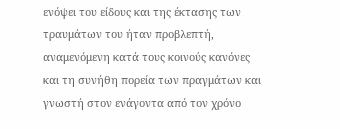ενόψει του είδους και της έκτασης των τραυμάτων του ήταν προβλεπτή, αναμενόμενη κατά τους κοινούς κανόνες και τη συνήθη πορεία των πραγμάτων και γνωστή στον ενάγοντα από τον χρόνο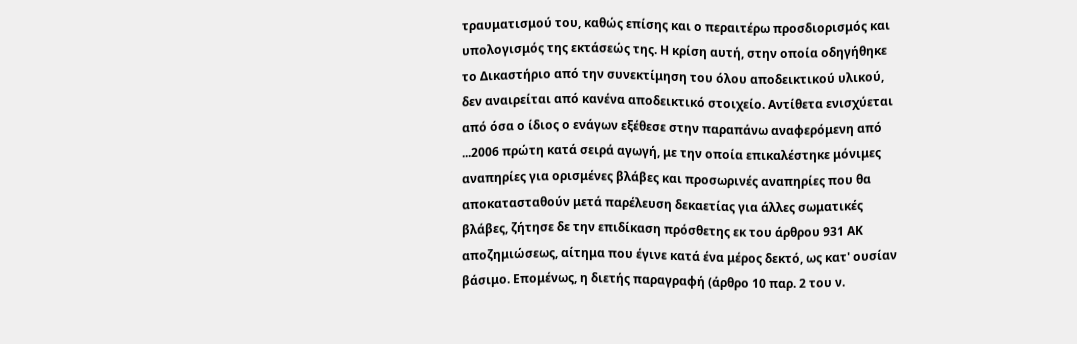τραυματισμού του, καθώς επίσης και ο περαιτέρω προσδιορισμός και υπολογισμός της εκτάσεώς της. Η κρίση αυτή, στην οποία οδηγήθηκε το Δικαστήριο από την συνεκτίμηση του όλου αποδεικτικού υλικού, δεν αναιρείται από κανένα αποδεικτικό στοιχείο. Αντίθετα ενισχύεται από όσα ο ίδιος ο ενάγων εξέθεσε στην παραπάνω αναφερόμενη από ...2006 πρώτη κατά σειρά αγωγή, με την οποία επικαλέστηκε μόνιμες αναπηρίες για ορισμένες βλάβες και προσωρινές αναπηρίες που θα αποκατασταθούν μετά παρέλευση δεκαετίας για άλλες σωματικές βλάβες, ζήτησε δε την επιδίκαση πρόσθετης εκ του άρθρου 931 ΑΚ αποζημιώσεως, αίτημα που έγινε κατά ένα μέρος δεκτό, ως κατ' ουσίαν βάσιμο. Επομένως, η διετής παραγραφή (άρθρο 10 παρ. 2 του ν.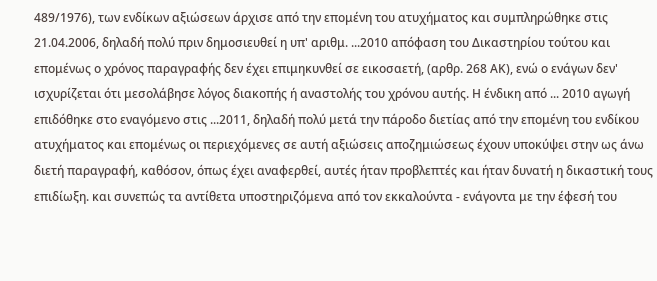489/1976), των ενδίκων αξιώσεων άρχισε από την επομένη του ατυχήματος και συμπληρώθηκε στις 21.04.2006, δηλαδή πολύ πριν δημοσιευθεί η υπ' αριθμ. ...2010 απόφαση του Δικαστηρίου τούτου και επομένως ο χρόνος παραγραφής δεν έχει επιμηκυνθεί σε εικοσαετή, (αρθρ. 268 ΑΚ), ενώ ο ενάγων δεν' ισχυρίζεται ότι μεσολάβησε λόγος διακοπής ή αναστολής του χρόνου αυτής. Η ένδικη από ... 2010 αγωγή επιδόθηκε στο εναγόμενο στις ...2011, δηλαδή πολύ μετά την πάροδο διετίας από την επομένη του ενδίκου ατυχήματος και επομένως οι περιεχόμενες σε αυτή αξιώσεις αποζημιώσεως έχουν υποκύψει στην ως άνω διετή παραγραφή, καθόσον, όπως έχει αναφερθεί, αυτές ήταν προβλεπτές και ήταν δυνατή η δικαστική τους επιδίωξη. και συνεπώς τα αντίθετα υποστηριζόμενα από τον εκκαλούντα - ενάγοντα με την έφεσή του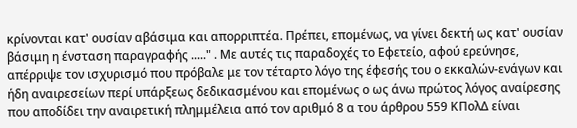κρίνονται κατ' ουσίαν αβάσιμα και απορριπτέα. Πρέπει, επομένως, να γίνει δεκτή ως κατ' ουσίαν βάσιμη η ένσταση παραγραφής ....." . Με αυτές τις παραδοχές το Εφετείο, αφού ερεύνησε, απέρριψε τον ισχυρισμό που πρόβαλε με τον τέταρτο λόγο της έφεσής του ο εκκαλών-ενάγων και ήδη αναιρεσείων περί υπάρξεως δεδικασμένου και επομένως ο ως άνω πρώτος λόγος αναίρεσης που αποδίδει την αναιρετική πλημμέλεια από τον αριθμό 8 α του άρθρου 559 ΚΠολΔ είναι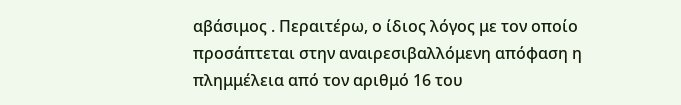αβάσιμος . Περαιτέρω, ο ίδιος λόγος με τον οποίο προσάπτεται στην αναιρεσιβαλλόμενη απόφαση η πλημμέλεια από τον αριθμό 16 του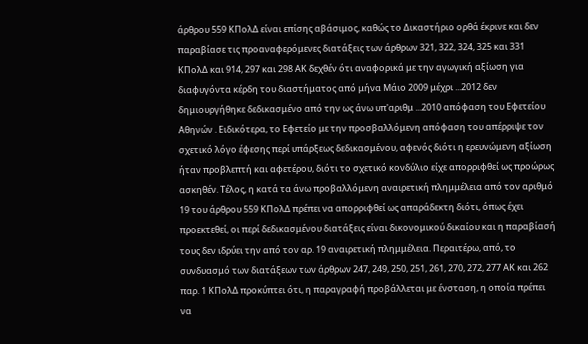άρθρου 559 ΚΠολΔ είναι επίσης αβάσιμος, καθώς το Δικαστήριο ορθά έκρινε και δεν παραβίασε τις προαναφερόμενες διατάξεις των άρθρων 321, 322, 324, 325 και 331 ΚΠολΔ και 914, 297 και 298 ΑΚ δεχθέν ότι αναφορικά με την αγωγική αξίωση για διαφυγόντα κέρδη του διαστήματος από μήνα Μάιο 2009 μέχρι ...2012 δεν δημιουργήθηκε δεδικασμένο από την ως άνω υπ'αριθμ ...2010 απόφαση του Εφετείου Αθηνών . Ειδικότερα, το Εφετείο με την προσβαλλόμενη απόφαση του απέρριψε τον σχετικό λόγο έφεσης περί υπάρξεως δεδικασμένου, αφενός διότι η ερευνώμενη αξίωση ήταν προβλεπτή και αφετέρου, διότι το σχετικό κονδύλιο είχε απορριφθεί ως προώρως ασκηθέν. Τέλος, η κατά τα άνω προβαλλόμενη αναιρετική πλημμέλεια από τον αριθμό 19 του άρθρου 559 ΚΠολΔ πρέπει να απορριφθεί ως απαράδεκτη διότι, όπως έχει προεκτεθεί, οι περί δεδικασμένου διατάξεις είναι δικονομικού δικαίου και η παραβίασή τους δεν ιδρύει την από τον αρ. 19 αναιρετική πλημμέλεια. Περαιτέρω, από, το συνδυασμό των διατάξεων των άρθρων 247, 249, 250, 251, 261, 270, 272, 277 ΑΚ και 262 παρ. 1 ΚΠολΔ προκύπτει ότι, η παραγραφή προβάλλεται με ένσταση, η οποία πρέπει να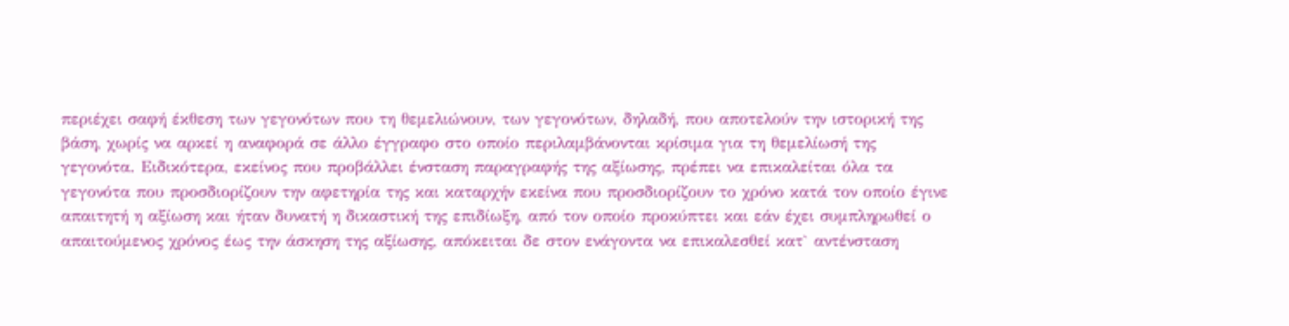περιέχει σαφή έκθεση των γεγονότων που τη θεμελιώνουν, των γεγονότων, δηλαδή, που αποτελούν την ιστορική της βάση, χωρίς να αρκεί η αναφορά σε άλλο έγγραφο στο οποίο περιλαμβάνονται κρίσιμα για τη θεμελίωσή της γεγονότα. Ειδικότερα, εκείνος που προβάλλει ένσταση παραγραφής της αξίωσης, πρέπει να επικαλείται όλα τα γεγονότα που προσδιορίζουν την αφετηρία της και καταρχήν εκείνα που προσδιορίζουν το χρόνο κατά τον οποίο έγινε απαιτητή η αξίωση και ήταν δυνατή η δικαστική της επιδίωξη, από τον οποίο προκύπτει και εάν έχει συμπληρωθεί ο απαιτούμενος χρόνος έως την άσκηση της αξίωσης, απόκειται δε στον ενάγοντα να επικαλεσθεί κατ` αντένσταση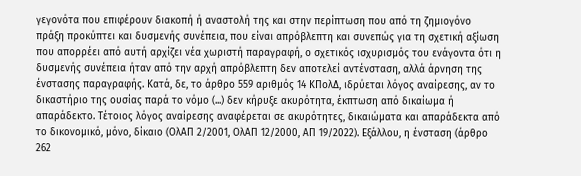γεγονότα που επιφέρουν διακοπή ή αναστολή της και στην περίπτωση που από τη ζημιογόνο πράξη προκύπτει και δυσμενής συνέπεια, που είναι απρόβλεπτη και συνεπώς για τη σχετική αξίωση που απορρέει από αυτή αρχίζει νέα χωριστή παραγραφή, ο σχετικός ισχυρισμός του ενάγοντα ότι η δυσμενής συνέπεια ήταν από την αρχή απρόβλεπτη δεν αποτελεί αντένσταση, αλλά άρνηση της ένστασης παραγραφής. Κατά, δε, το άρθρο 559 αριθμός 14 ΚΠολΔ, ιδρύεται λόγος αναίρεσης, αν το δικαστήριο της ουσίας παρά το νόμο (...) δεν κήρυξε ακυρότητα, έκπτωση από δικαίωμα ή απαράδεκτο. Τέτοιος λόγος αναίρεσης αναφέρεται σε ακυρότητες, δικαιώματα και απαράδεκτα από το δικονομικό, μόνο, δίκαιο (ΟλΑΠ 2/2001, ΟλΑΠ 12/2000, ΑΠ 19/2022). Εξάλλου, η ένσταση (άρθρο 262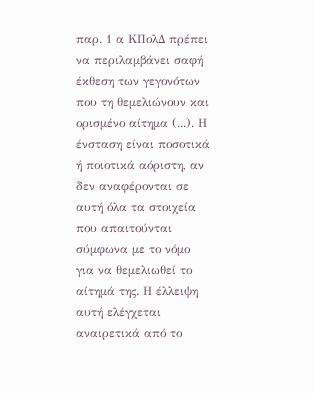παρ. 1 α ΚΠολΔ πρέπει να περιλαμβάνει σαφή έκθεση των γεγονότων που τη θεμελιώνουν και ορισμένο αίτημα (...). Η ένσταση είναι ποσοτικά ή ποιοτικά αόριστη, αν δεν αναφέρονται σε αυτή όλα τα στοιχεία που απαιτούνται σύμφωνα με το νόμο για να θεμελιωθεί το αίτημά της. Η έλλειψη αυτή ελέγχεται αναιρετικά από το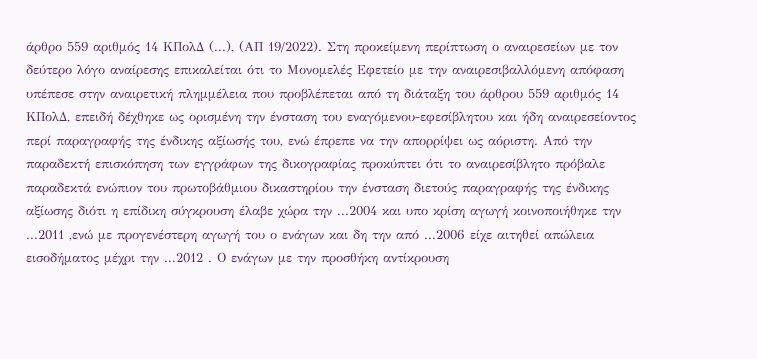άρθρο 559 αριθμός 14 ΚΠολΔ (...), (ΑΠ 19/2022). Στη προκείμενη περίπτωση ο αναιρεσείων με τον δεύτερο λόγο αναίρεσης επικαλείται ότι το Μονομελές Εφετείο με την αναιρεσιβαλλόμενη απόφαση υπέπεσε στην αναιρετική πλημμέλεια που προβλέπεται από τη διάταξη του άρθρου 559 αριθμός 14 ΚΠολΔ, επειδή δέχθηκε ως ορισμένη την ένσταση του εναγόμενου-εφεσίβλητου και ήδη αναιρεσείοντος περί παραγραφής της ένδικης αξίωσής του, ενώ έπρεπε να την απορρίψει ως αόριστη. Από την παραδεκτή επισκόπηση των εγγράφων της δικογραφίας προκύπτει ότι το αναιρεσίβλητο πρόβαλε παραδεκτά ενώπιον του πρωτοβάθμιου δικαστηρίου την ένσταση διετούς παραγραφής της ένδικης αξίωσης διότι η επίδικη σύγκρουση έλαβε χώρα την ...2004 και υπο κρίση αγωγή κοινοποιήθηκε την ...2011 ,ενώ με προγενέστερη αγωγή του ο ενάγων και δη την από ...2006 είχε αιτηθεί απώλεια εισοδήματος μέχρι την ...2012 . Ο ενάγων με την προσθήκη αντίκρουση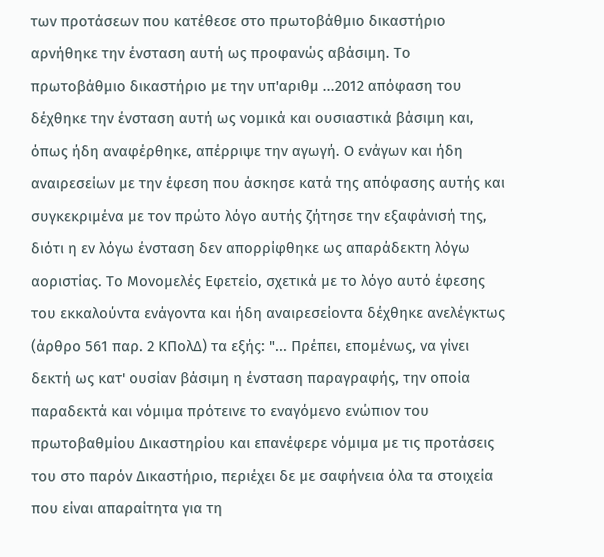των προτάσεων που κατέθεσε στο πρωτοβάθμιο δικαστήριο αρνήθηκε την ένσταση αυτή ως προφανώς αβάσιμη. Το πρωτοβάθμιο δικαστήριο με την υπ'αριθμ ...2012 απόφαση του δέχθηκε την ένσταση αυτή ως νομικά και ουσιαστικά βάσιμη και, όπως ήδη αναφέρθηκε, απέρριψε την αγωγή. Ο ενάγων και ήδη αναιρεσείων με την έφεση που άσκησε κατά της απόφασης αυτής και συγκεκριμένα με τον πρώτο λόγο αυτής ζήτησε την εξαφάνισή της, διότι η εν λόγω ένσταση δεν απορρίφθηκε ως απαράδεκτη λόγω αοριστίας. Το Μονομελές Εφετείο, σχετικά με το λόγο αυτό έφεσης του εκκαλούντα ενάγοντα και ήδη αναιρεσείοντα δέχθηκε ανελέγκτως (άρθρο 561 παρ. 2 ΚΠολΔ) τα εξής: "... Πρέπει, επομένως, να γίνει δεκτή ως κατ' ουσίαν βάσιμη η ένσταση παραγραφής, την οποία παραδεκτά και νόμιμα πρότεινε το εναγόμενο ενώπιον του πρωτοβαθμίου Δικαστηρίου και επανέφερε νόμιμα με τις προτάσεις του στο παρόν Δικαστήριο, περιέχει δε με σαφήνεια όλα τα στοιχεία που είναι απαραίτητα για τη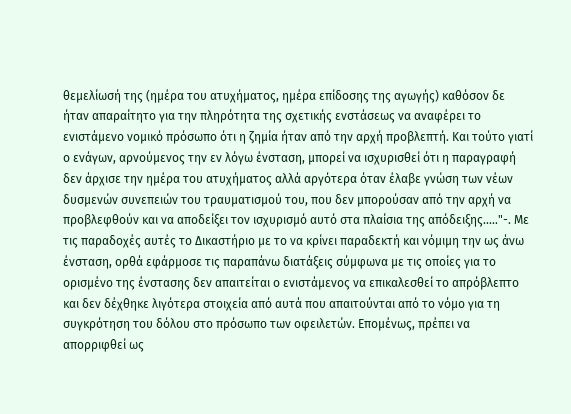θεμελίωσή της (ημέρα του ατυχήματος, ημέρα επίδοσης της αγωγής) καθόσον δε ήταν απαραίτητο για την πληρότητα της σχετικής ενστάσεως να αναφέρει το ενιστάμενο νομικό πρόσωπο ότι η ζημία ήταν από την αρχή προβλεπτή. Και τούτο γιατί ο ενάγων, αρνούμενος την εν λόγω ένσταση, μπορεί να ισχυρισθεί ότι η παραγραφή δεν άρχισε την ημέρα του ατυχήματος αλλά αργότερα όταν έλαβε γνώση των νέων δυσμενών συνεπειών του τραυματισμού του, που δεν μπορούσαν από την αρχή να προβλεφθούν και να αποδείξει τον ισχυρισμό αυτό στα πλαίσια της απόδειξης....."-. Με τις παραδοχές αυτές το Δικαστήριο με το να κρίνει παραδεκτή και νόμιμη την ως άνω ένσταση, ορθά εφάρμοσε τις παραπάνω διατάξεις σύμφωνα με τις οποίες για το ορισμένο της ένστασης δεν απαιτείται ο ενιστάμενος να επικαλεσθεί το απρόβλεπτο και δεν δέχθηκε λιγότερα στοιχεία από αυτά που απαιτούνται από το νόμο για τη συγκρότηση του δόλου στο πρόσωπο των οφειλετών. Επομένως, πρέπει να απορριφθεί ως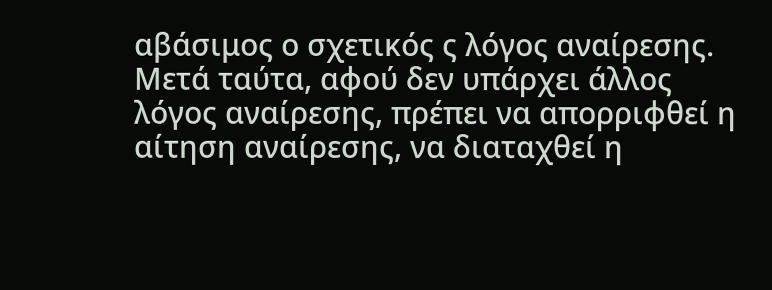αβάσιμος ο σχετικός ς λόγος αναίρεσης. Μετά ταύτα, αφού δεν υπάρχει άλλος λόγος αναίρεσης, πρέπει να απορριφθεί η αίτηση αναίρεσης, να διαταχθεί η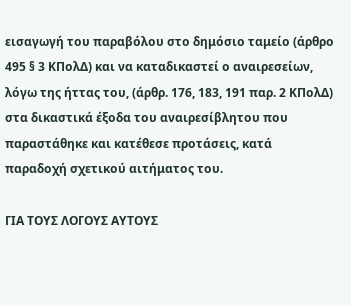εισαγωγή του παραβόλου στο δημόσιο ταμείο (άρθρο 495 § 3 ΚΠολΔ) και να καταδικαστεί ο αναιρεσείων, λόγω της ήττας του, (άρθρ. 176, 183, 191 παρ. 2 ΚΠολΔ) στα δικαστικά έξοδα του αναιρεσίβλητου που παραστάθηκε και κατέθεσε προτάσεις, κατά παραδοχή σχετικού αιτήματος του.

ΓΙΑ ΤΟΥΣ ΛΟΓΟΥΣ ΑΥΤΟΥΣ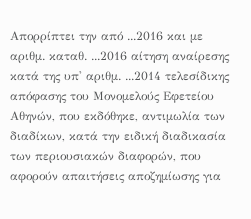Απορρίπτει την από ...2016 και με αριθμ. καταθ. ...2016 αίτηση αναίρεσης κατά της υπ' αριθμ. ...2014 τελεσίδικης απόφασης του Μονομελούς Εφετείου Αθηνών, που εκδόθηκε, αντιμωλία των διαδίκων, κατά την ειδική διαδικασία των περιουσιακών διαφορών, που αφορούν απαιτήσεις αποζημίωσης για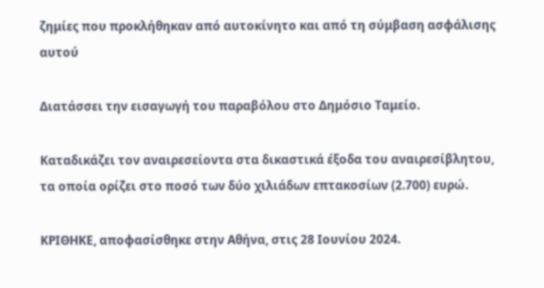ζημίες που προκλήθηκαν από αυτοκίνητο και από τη σύμβαση ασφάλισης αυτού

Διατάσσει την εισαγωγή του παραβόλου στο Δημόσιο Ταμείο.

Καταδικάζει τον αναιρεσείοντα στα δικαστικά έξοδα του αναιρεσίβλητου, τα οποία ορίζει στο ποσό των δύο χιλιάδων επτακοσίων (2.700) ευρώ.

ΚΡΙΘΗΚΕ, αποφασίσθηκε στην Αθήνα, στις 28 Ιουνίου 2024.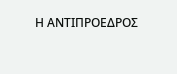Η ΑΝΤΙΠΡΟΕΔΡΟΣ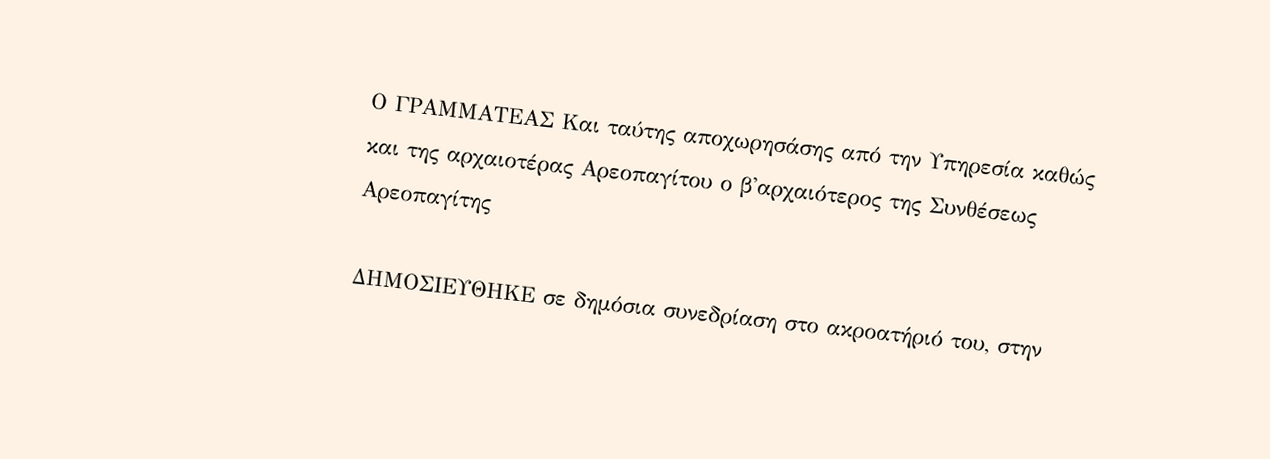Ο ΓΡΑΜΜΑΤΕΑΣ Και ταύτης αποχωρησάσης από την Υπηρεσία καθώς και της αρχαιοτέρας Αρεοπαγίτου ο β'αρχαιότερος της Συνθέσεως Αρεοπαγίτης

ΔΗΜΟΣΙΕΥΘΗΚΕ σε δημόσια συνεδρίαση στο ακροατήριό του, στην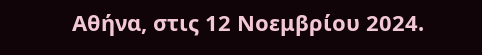Αθήνα, στις 12 Νοεμβρίου 2024.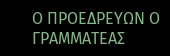Ο ΠΡΟΕΔΡΕΥΩΝ Ο ΓΡΑΜΜΑΤΕΑΣ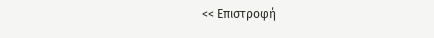<< Επιστροφή